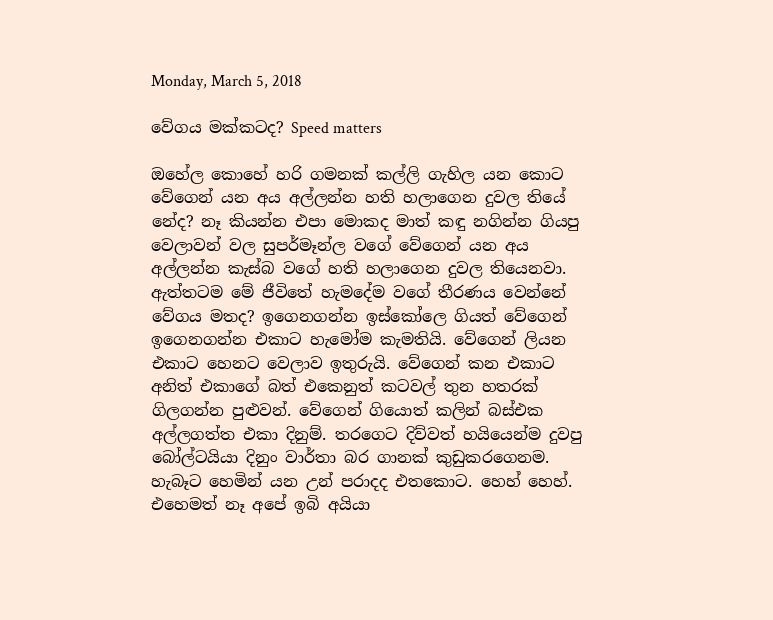Monday, March 5, 2018

වේගය මක්කටද? Speed matters

ඔහේල කොහේ හරි ගමනක් කල්ලි ගැහිල යන කොට වේගෙන් යන අය අල්ලන්න හති හලාගෙන දුවල තියේ නේද? නෑ කියන්න එපා මොකද මාත් කඳු නගින්න ගියපු වෙලාවන් වල සුපර්මෑන්ල වගේ වේගෙන් යන අය අල්ලන්න කැස්බ වගේ හති හලාගෙන දුවල තියෙනවා. ඇත්තටම මේ ජීවිතේ හැමදේම වගේ තීරණය වෙන්නේ වේගය මතද? ඉගෙනගන්න ඉස්කෝලෙ ගියත් වේගෙන් ඉගෙනගන්න එකාට හැමෝම කැමතියි. වේගෙන් ලියන එකාට හෙනට වෙලාව ඉතුරුයි. වේගෙන් කන එකාට අනිත් එකාගේ බත් එකෙනුත් කටවල් තුන හතරක් ගිලගන්න පුළුවන්. වේගෙන් ගියොත් කලින් බස්එක අල්ලගත්ත එකා දිනුම්. තරගෙට දිව්වත් හයියෙන්ම දුවපු බෝල්ටයියා දිනුං වාර්තා බර ගානක් කුඩුකරගෙනම. හැබෑට හෙමින් යන උන් පරාදද එතකොට. හෙහ් හෙහ්. එහෙමත් නෑ අපේ ඉබි අයියා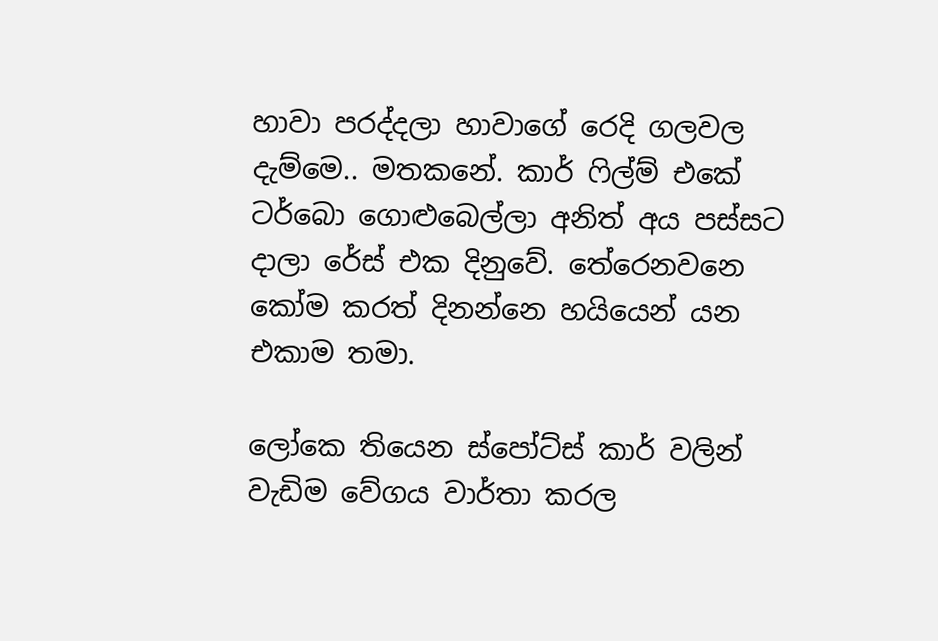හාවා පරද්දලා හාවාගේ රෙදි ගලවල දැම්මෙ.. මතකනේ. කාර් ෆිල්ම් එකේ ටර්බො ගොළුබෙල්ලා අනිත් අය පස්සට දාලා රේස් එක දිනුවේ. තේරෙනවනෙ කෝම කරත් දිනන්නෙ හයියෙන් යන එකාම තමා.

ලෝකෙ තියෙන ස්පෝට්ස් කාර් වලින් වැඩිම වේගය වාර්තා කරල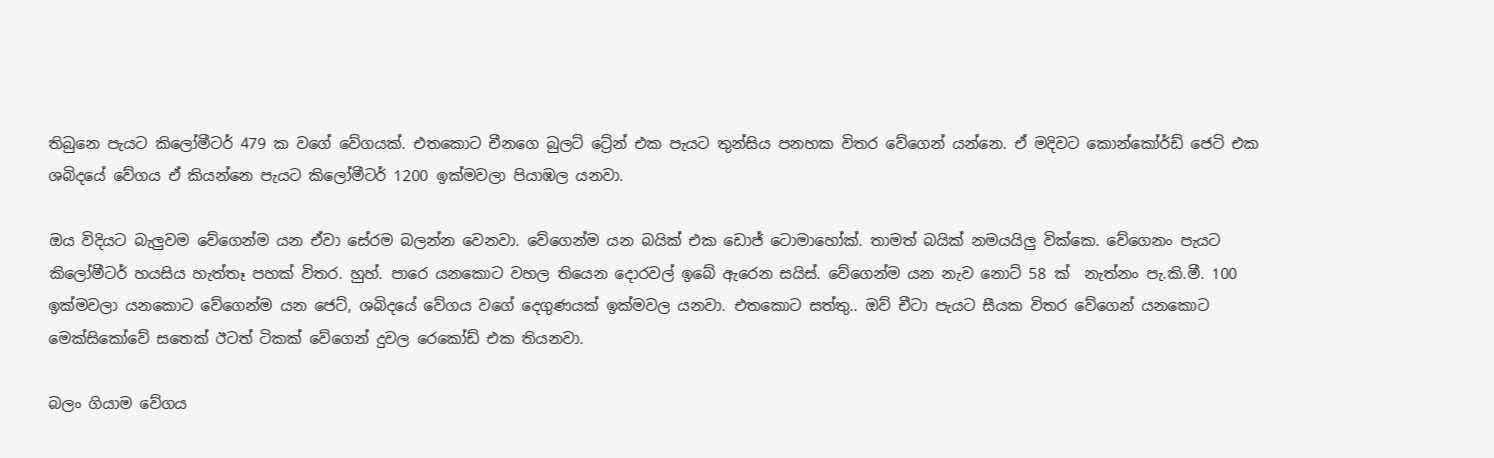තිබුනෙ පැයට කිලෝමීටර් 479 ක වගේ වේගයක්. එතකොට චීනගෙ බුලට් ට්‍රේන් එක පැයට තුන්සිය පනහක විතර වේගෙන් යන්නෙ. ඒ මදිවට කොන්කෝර්ඩ් ජෙටි එක ශබිදයේ වේගය ඒ කියන්නෙ පැයට කිලෝමීටර් 1200 ඉක්මවලා පියාඹල යනවා.

ඔය විදියට බැලුවම වේගෙන්ම යන ඒවා සේරම බලන්න වෙනවා. වේගෙන්ම යන බයික් එක ඩොජ් ටොමාහෝක්. තාමත් බයික් නමයයිලු වික්කෙ. වේගෙනං පැයට කිලෝමීටර් හයසිය හැත්තෑ පහක් විතර. හුහ්. පාරෙ යනකොට වහල තියෙන දොරවල් ඉබේ ඇරෙන සයිස්. වේගෙන්ම යන නැව නොට් 58 ක්  නැත්නං පැ.කි.මී. 100 ඉක්මවලා යනකොට වේගෙන්ම යන ජෙට්, ශබිදයේ වේගය වගේ දෙගුණයක් ඉක්මවල යනවා. එතකොට සත්තු.. ඔව් චීටා පැයට සීයක විතර වේගෙන් යනකොට මෙක්සිකෝවේ සතෙක් ඊටත් ටිකක් වේගෙන් දුවල රෙකෝඩ් එක තියනවා.

බලං ගියාම වේගය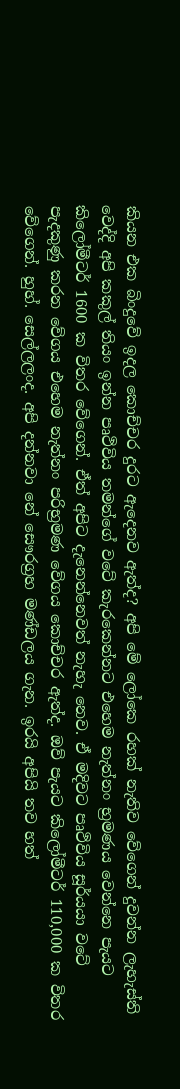කියන එක බිංදුවේ ඉදල කොච්චර දුරට ඇදෙනව ඇත්ද? අපි මේ ලෝකෙ රහක් නැතිව වේගෙන් දුවන්න ලැහැස්ති වෙද්දි අපි කකුල් තියං ඉන්න පෘථිවිය තමන්ගේ වටේ කැරකෙන්නට එහෙම නැත්නං භ්‍රමණය වෙන්නෙ පැයට කිලෝමීටර් 1600 ක විතර වේගෙන්. ඒත් අපිට දැනෙන්නෙවත් නැහැ නෙව. ඒ මදිවට පෘථිවිය සූර්යයා වටේ පැදකුණු කරන වේගය එහෙම නැත්නං පරිභ්‍රමණ වේගය කොච්චර ඇත්ද. ඔව් පැයට කිලෝමීටර් 110,000 ක විතර වේගෙන්. හුහ්. සෙල්ලලංද. අපි දන්නවා නේ සෞරග්‍රහ මණ්ඩලය ගැන. ඉරයි අපියි තව හත්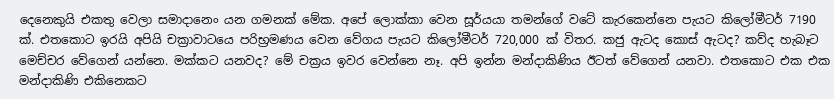දෙනෙකුයි එකතු වෙලා සමාදානෙං යන ගමනක් මේක. අපේ ලොක්කා වෙන සූර්යයා තමන්ගේ වටේ කැරකෙන්නෙ පැයට කිලෝමීටර් 7190 ක්. එතකොට ඉරයි අපියි චක්‍රාවාටයෙ පරිභ්‍රමණය වෙන වේගය පැයට කිලෝමීටර් 720,000 ක් විතර. කජු ඇටද කොස් ඇටද? කව්ද හැබෑට මෙච්චර වේගෙන් යන්නෙ. මක්කට යනවද? මේ චක්‍රය ඉවර වෙන්නෙ නෑ. අපි ඉන්න මන්දාකිණිය ඊටත් වේගෙන් යනවා. එතකොට එක එක මන්දාකිණි එකිනෙකට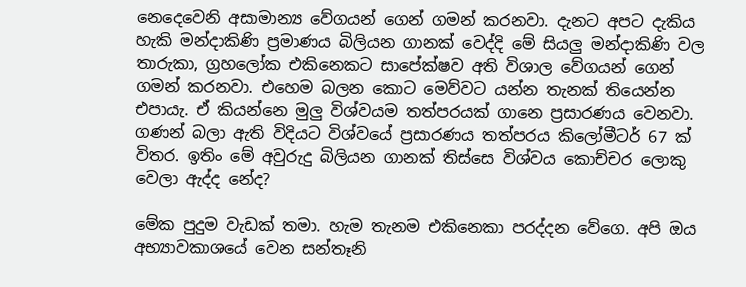නෙදෙවෙනි අසාමාන්‍ය වේගයන් ගෙන් ගමන් කරනවා. දැනට අපට දැකිය හැකි මන්දාකිණි ප්‍රමාණය බිලියන ගානක් වෙද්දි මේ සියලු මන්දාකිණි වල තාරුකා, ග්‍රහලෝක එකිනෙකට සාපේක්ෂව අති විශාල වේගයන් ගෙන් ගමන් කරනවා. එහෙම බලන කොට මෙව්වට යන්න තැනක් තියෙන්න එපායැ. ඒ කියන්නෙ මුලු විශ්වයම තත්පරයක් ගානෙ ප්‍රසාරණය වෙනවා. ගණන් බලා ඇති විදියට විශ්වයේ ප්‍රසාරණය තත්පරය කිලෝමීටර් 67 ක් විතර. ඉතිං මේ අවුරුදු බිලියන ගානක් තිස්සෙ විශ්වය කොච්චර ලොකු වෙලා ඇද්ද නේද?

මේක පුදුම වැඩක් තමා. හැම තැනම එකිනෙකා පරද්දන වේගෙ. අපි ඔය අභ්‍යාවකාශයේ වෙන සන්තෑනි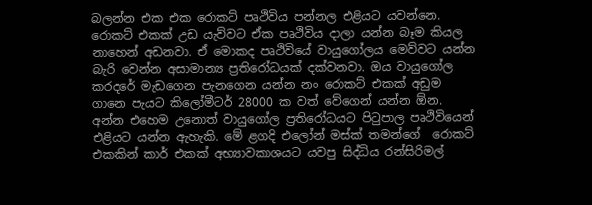බලන්න එක එක රොකට් පෘථිවිය පන්නල එළියට යවන්නෙ. රොකට් එකක් උඩ යැව්වට ඒක පෘථිවිය දාලා යන්න බෑම කියල නාහෙන් අඩනවා. ඒ මොකද පෘථිවියේ වායුගෝලය මෙව්වට යන්න බැරි වෙන්න අසාමාන්‍ය ප්‍රතිරෝධයක් දක්වනවා. ඔය වායුගෝල කරදරේ මැඩගෙන පැනගෙන යන්න නං රොකට් එකක් අඩුම ගානෙ පැයට කිලෝමීටර් 28000 ක වත් වේගෙන් යන්න ඕන. අන්න එහෙම උනොත් වායුගෝල ප්‍රතිරෝධයට පිටුපාල පෘථිවියෙන් එළියට යන්න ඇහැකි. මේ ළගදි එලෝන් මස්ක් තමන්ගේ  රොකට් එකකින් කාර් එකක් අභ්‍යාවකාශයට යවපු සිද්ධිය රන්සිරිමල්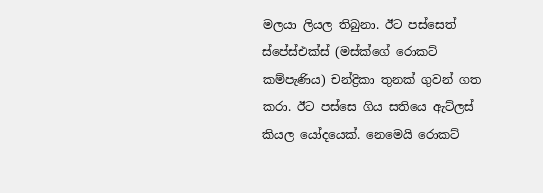මලයා ලියල තිබුනා. ඊට පස්සෙත් ස්පේස්එක්ස් (මස්ක්ගේ රොකට් කම්පැණිය) චන්ද්‍රිකා තුනක් ගුවන් ගත කරා. ඊට පස්සෙ ගිය සතියෙ ඇට්ලස් කියල යෝදයෙක්. නෙමෙයි රොකට්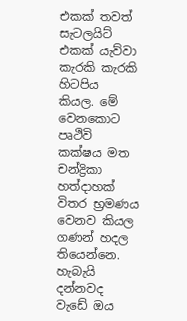එකක් තවත් සැටලයිට් එකක් යැව්වා කැරකි කැරකි හිටපිය  කියල. මේ වෙනකොට පෘථිවි කක්ෂය මත චන්ද්‍රිකා හත්දාහක් විතර භ්‍රමණය වෙනව කියල ගණන් හදල තියෙන්නෙ. හැබැයි දන්නවද වැඩේ ඔය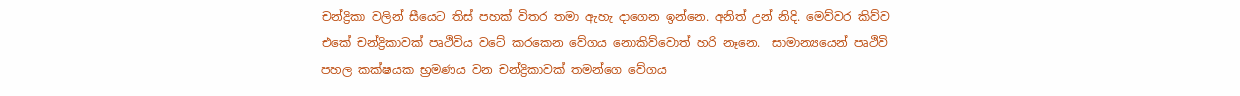චන්ද්‍රිකා වලින් සීයෙට තිස් පහක් විතර තමා ඇහැ දාගෙන ඉන්නෙ. අනිත් උන් නිදි. මෙව්වර කිව්ව එකේ චන්ද්‍රිකාවක් පෘථිවිය වටේ කරකෙන වේගය නොකිව්වොත් හරි නෑනෙ.  සාමාන්‍යයෙන් පෘථිවි පහල කක්ෂයක භ්‍රමණය වන චන්ද්‍රිකාවක් තමන්ගෙ වේගය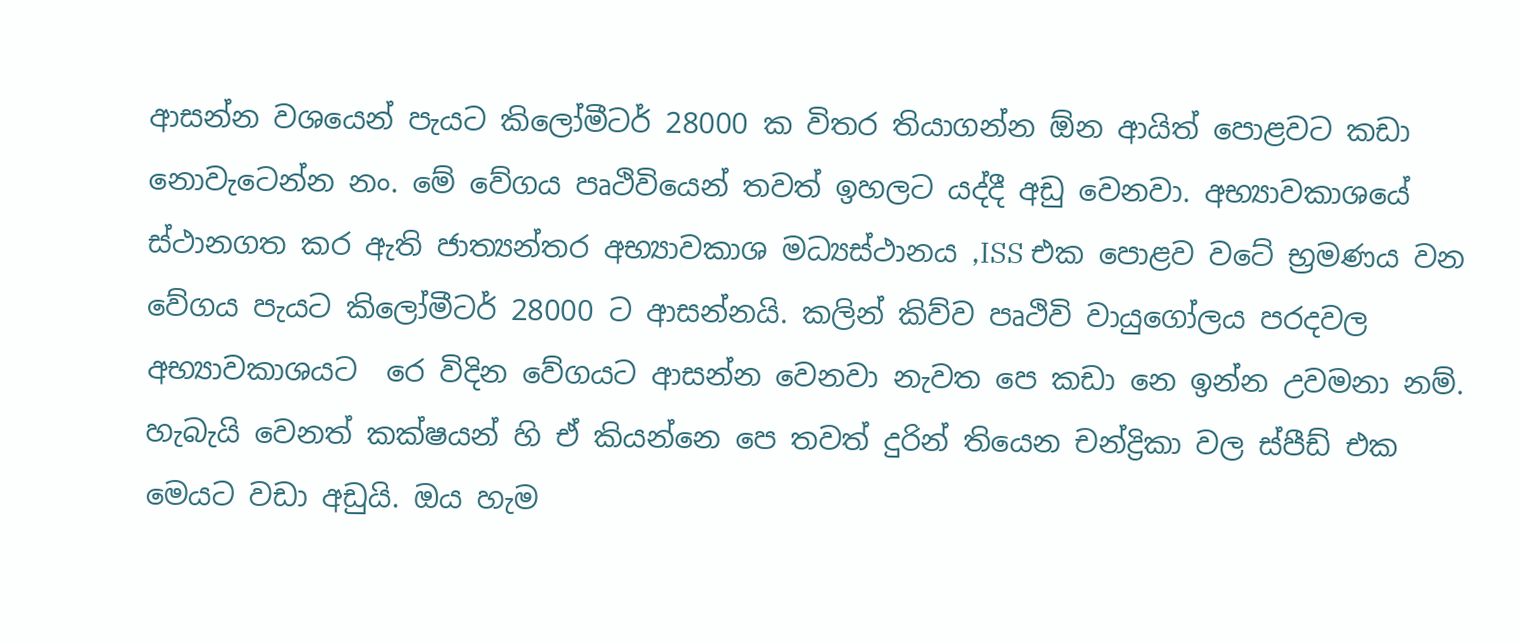ආසන්න වශයෙන් පැයට කිලෝමීටර් 28000 ක විතර තියාගන්න ඕන ආයිත් පොළවට කඩා නොවැටෙන්න නං. මේ වේගය පෘථිවියෙන් තවත් ඉහලට යද්දී අඩු වෙනවා. අභ්‍යාවකාශයේ ස්ථානගත කර ඇති ජාත්‍යන්තර අභ්‍යාවකාශ මධ්‍යස්ථානය ,ISS එක පොළව වටේ භ්‍රමණය වන වේගය පැයට කිලෝමීටර් 28000 ට ආසන්නයි. කලින් කිව්ව පෘථිවි වායුගෝලය පරදවල අභ්‍යාවකාශයට  රෙ විදින වේගයට ආසන්න වෙනවා නැවත පෙ කඩා නෙ ඉන්න උවමනා නම්. හැබැයි වෙනත් කක්ෂයන් හි ඒ කියන්නෙ පෙ තවත් දුරින් තියෙන චන්ද්‍රිකා වල ස්පීඩ් එක මෙයට වඩා අඩුයි. ඔය හැම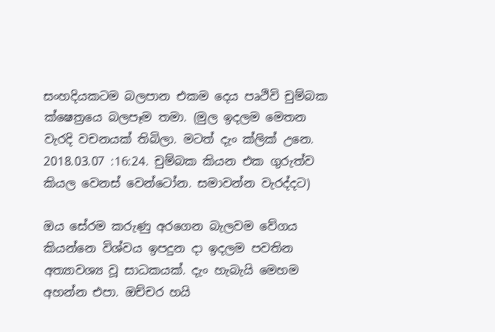සංහදියකටම බලපාන එකම දෙය පෘථිවි චුම්බක ක්ෂෙත්‍රයෙ බලපෑම තමා. (මුල ඉදලම මෙතන වැරදි වචනයක් තිබිලා. මටත් දැං ක්ලික් උනෙ. 2018.03.07 :16:24. චුම්බක කියන එක ගුරුත්ව කියල වෙනස් වෙන්ටෝන. සමාවන්න වැරද්දට)

ඔය සේරම කරුණු අරගෙන බැලවම වේගය කියන්නෙ විශ්වය ඉපදුන දා ඉදලම පවතින අත්‍යාවශ්‍ය වූ සාධකයක්. දැං හැබැයි මෙහම අහන්න එපා. ඔච්චර හයි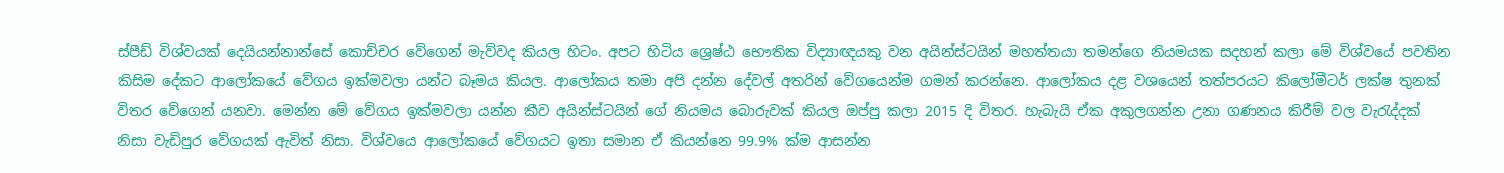ස්පීඩ් විශ්වයක් දෙයියන්නාන්සේ කොච්චර වේගෙන් මැව්වද කියල හිටං. අපට හිටිය ශ්‍රෙෂ්ඨ භෞතික විද්‍යාඥයකු වන අයින්ස්ටයින් මහත්තයා තමන්ගෙ නියමයක සදහන් කලා මේ විශ්වයේ පවතින කිසිම දේකට ආලෝකයේ වේගය ඉක්මවලා යන්ට බෑමය කියල. ආලෝකය තමා අපි දන්න දේවල් අතරින් වේගයෙන්ම ගමන් කරන්නෙ. ආලෝකය දළ වශයෙන් තත්පරයට කිලෝමීටර් ලක්ෂ තුනක් විතර වේගෙන් යනවා. මෙන්න මේ වේගය ඉක්මවලා යන්න කීව අයින්ස්ටයින් ගේ නියමය බොරුවක් කියල ඔප්පු කලා 2015 දි විතර. හැබැයි ඒක අකුලගන්න උනා ගණනය කිරීම් වල වැරැද්දක් නිසා වැඩිපුර වේගයක් ඇවිත් නිසා. විශ්වයෙ ආලෝකයේ වේගයට ඉතා සමාන ඒ කියන්නෙ 99.9% ක්ම ආසන්න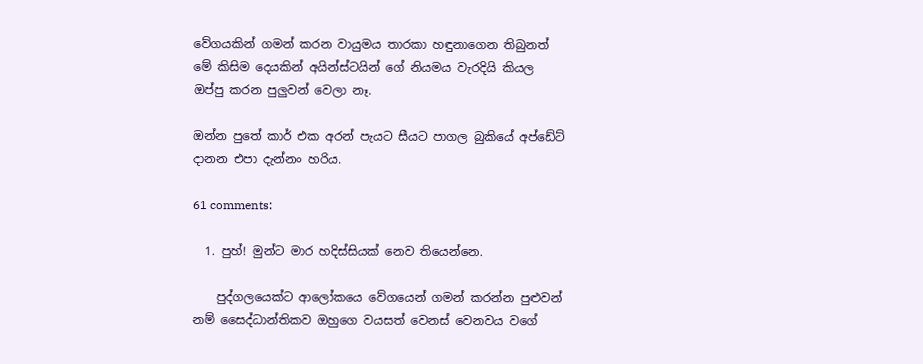වේගයකින් ගමන් කරන වායුමය තාරකා හඳුනාගෙන තිබුනත් මේ කිසිම දෙයකින් අයින්ස්ටයින් ගේ නියමය වැරදියි කියල ඔප්පු කරන පුලුවන් වෙලා නෑ.

ඔන්න පුතේ කාර් එක අරන් පැයට සීයට පාගල බුකියේ අප්ඩේට් දානන එපා දැන්නං හරිය.

61 comments:

  1. පුහ්! මුන්ට මාර හදිස්සියක් නෙව තියෙන්නෙ.

    පුද්ගලයෙක්ට ආලෝකයෙ වේගයෙන් ගමන් කරන්න පුළුවන් නම් සෛද්ධාන්තිකව ඔහුගෙ වයසත් වෙනස් වෙනවය වගේ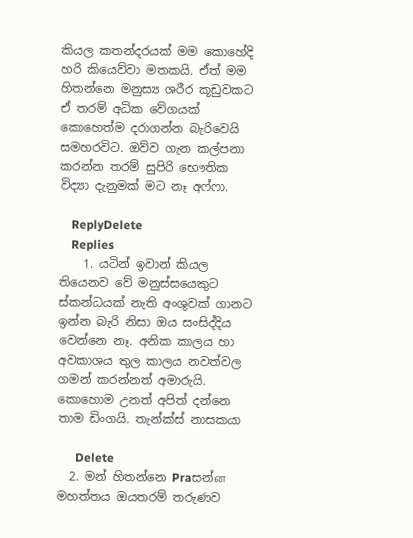කියල කතන්දරයක් මම කොහේදි හරි කියෙව්වා මතකයි. ඒත් මම හිතන්නෙ මනුස්‍ය ශරීර කූඩුවකට ඒ තරම් අධික වේගයක් කොහෙත්ම දරාගන්න බැරිවෙයි සමහරවිට. ඔව්ව ගැන කල්පනා කරන්න තරම් සුපිරි භෞතික විද්‍යා දැනුමක් මට නෑ අෆ්ෆා.

    ReplyDelete
    Replies
    1. යටින් ඉවාන් කියල තියෙනව වේ මනුස්සයෙකුට ස්කන්ධයක් නැති අංශුවක් ගානට ඉන්න බැරි නිසා ඔය සංසිද්දිය වෙන්නෙ නෑ. අනික කාලය හා අවකාශය තුල කාලය නවත්වල ගමන් කරන්නත් අමාරුයි. කොහොම උනත් අපිත් දන්නෙ තාම ඩිංගයි. තැන්ක්ස් නාසකයා

      Delete
  2. මන් හිතන්නෙ Praසන්ன මහත්තය ඔයතරම් තරුණව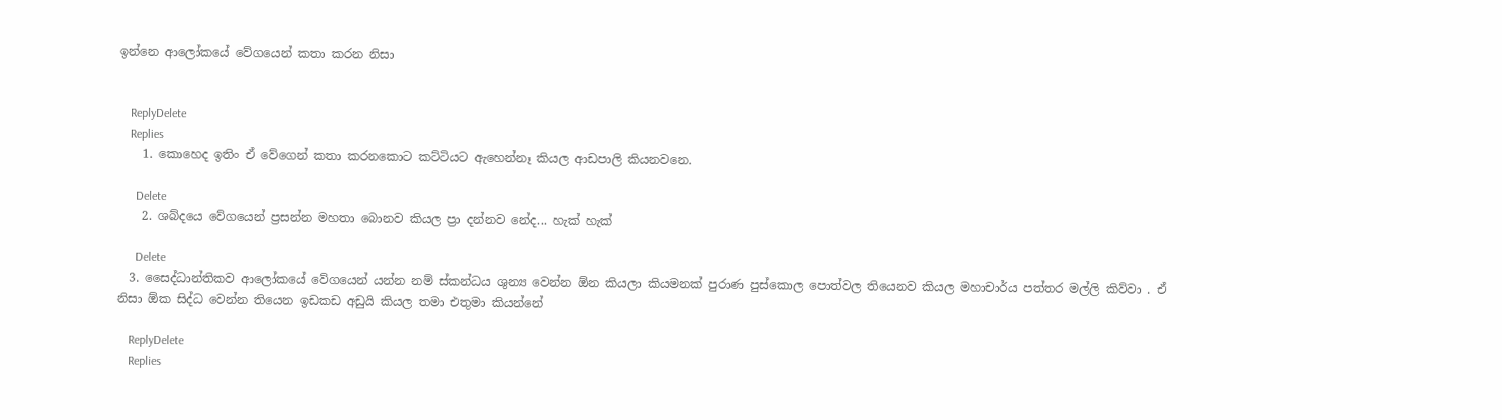ඉන්නෙ ආලෝකයේ වේගයෙන් කතා කරන නිසා


    ReplyDelete
    Replies
    1. කොහෙද ඉතිං ඒ වේගෙන් කතා කරනකොට කට්ටියට ඇහෙන්නෑ කියල ආඩපාලි කියනවනෙ.

      Delete
    2. ශබ්දයෙ වේගයෙන් ප්‍රසන්න මහතා බොනව කියල ප්‍රා දන්නව නේද... හැක් හැක්

      Delete
  3. සෛද්ධාන්තිකව ආලෝකයේ වේගයෙන් යන්න නම් ස්කන්ධය ශුන්‍ය වෙන්න ඕන කියලා කියමනක් පුරාණ පුස්කොල පොත්වල තියෙනව කියල මහාචාර්ය පත්තර මල්ලි කිව්වා . ඒ නිසා ඕක සිද්ධ වෙන්න තියෙන ඉඩකඩ අඩුයි කියල තමා එතුමා කියන්නේ

    ReplyDelete
    Replies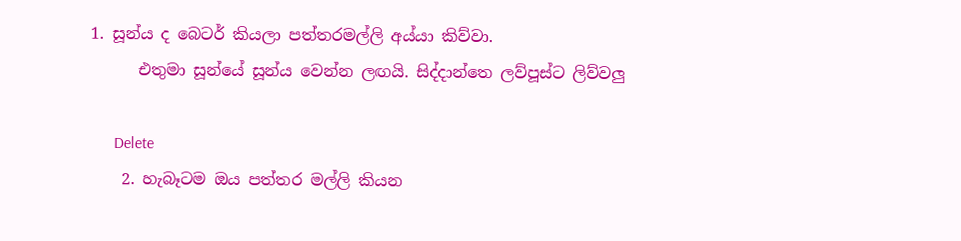1. සූන්ය ද බෙටර් කියලා පත්තරමල්ලි අය්යා කිව්වා.
      එතුමා සූන්යේ සූන්ය වෙන්න ලඟයි. සිද්දාන්තෙ ලව්පූස්ට ලිව්වලු

      Delete
    2. හැබෑටම ඔය පත්තර මල්ලි කියන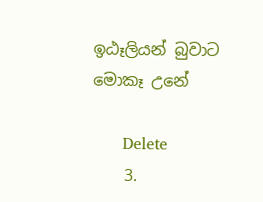ඉඨෑලියන් බුවාට මොකෑ උනේ

      Delete
    3.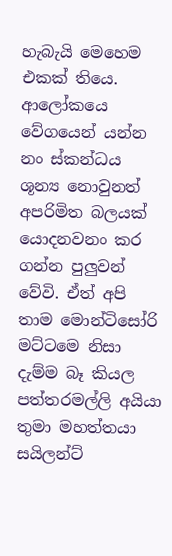හැබැයි මෙහෙම එකක් තියෙ. ආලෝකයෙ වේගයෙන් යන්න නං ස්කන්ධය ශූන්‍ය නොවුනත් අපරිමිත බලයක් යොදනවනං කර ගන්න පුලුවන් වේවි. ඒත් අපි තාම මොන්ටිසෝරි මට්ටමෙ නිසා දැම්ම බෑ කියල පත්තරමල්ලි අයියා තුමා මහත්තයා සයිලන්ට්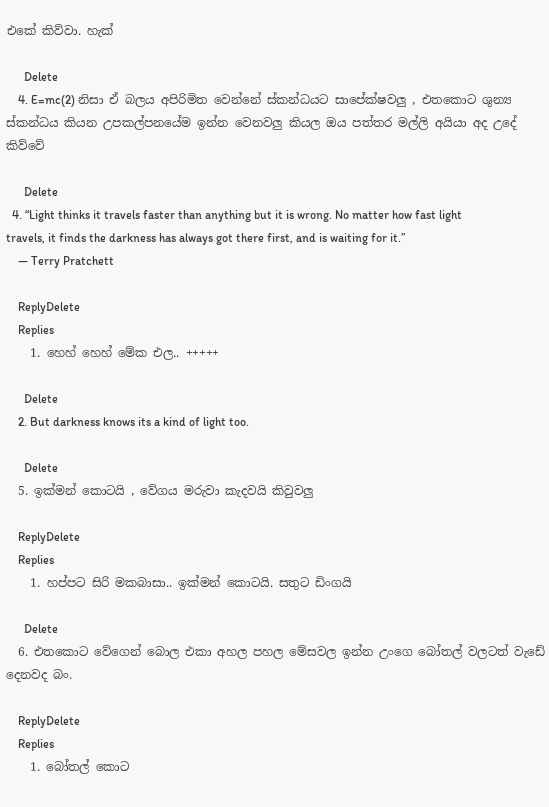එකේ කිව්වා. හැක්

      Delete
    4. E=mc(2) නිසා ඒ බලය අපිරිමිත වෙන්නේ ස්කන්ධයට සාපේක්ෂවලු , එතකොට ශුන්‍ය ස්කන්ධය කියන උපකල්පනයේම ඉන්න වෙනවලු කියල ඔය පත්තර මල්ලි අයියා අද උදේ කිව්වේ

      Delete
  4. “Light thinks it travels faster than anything but it is wrong. No matter how fast light travels, it finds the darkness has always got there first, and is waiting for it.”
    ― Terry Pratchett

    ReplyDelete
    Replies
    1. හෙහ් හෙහ් මේක එල.. +++++

      Delete
    2. But darkness knows its a kind of light too.

      Delete
  5. ඉක්මන් කොටයි , වේගය මරුවා කැදවයි කිවුවලු

    ReplyDelete
    Replies
    1. හප්පට සිරි මකබාසා.. ඉක්මන් කොටයි. සතුට ඩිංගයි

      Delete
  6. එතකොට වේගෙන් බොල එකා අහල පහල මේසවල ඉන්න උංගෙ බෝතල් වලටත් වැඩේ දෙනවද බං.

    ReplyDelete
    Replies
    1. බෝතල් කොට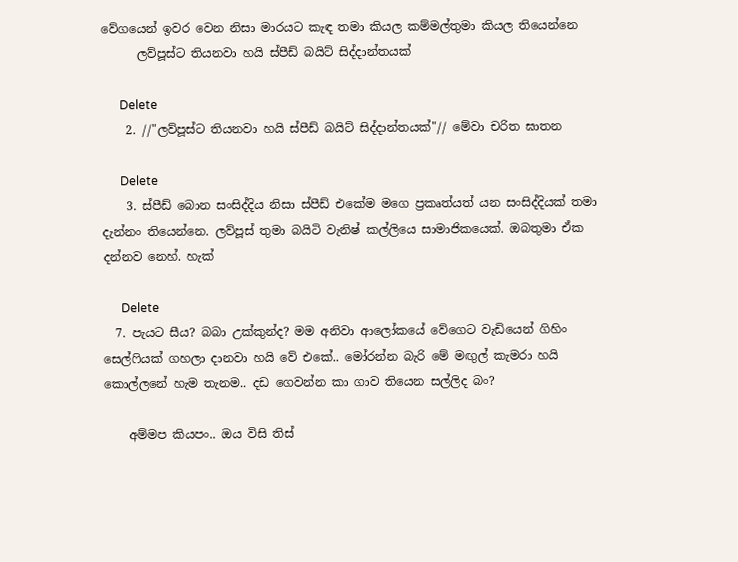වේගයෙන් ඉවර වෙන නිසා මාරයට කැඳ තමා කියල කම්මල්තුමා කියල තියෙන්නෙ
      ලව්පූස්ට තියනවා හයි ස්පීඩ් බයිට් සිද්දාන්තයක්

      Delete
    2. //"ලව්පූස්ට තියනවා හයි ස්පීඩ් බයිට් සිද්දාන්තයක්"// මේවා චරිත ඝාතන

      Delete
    3. ස්පීඩ් බොන සංසිද්දිය නිසා ස්පීඩ් එකේම මගෙ ප්‍රකෘත්යත් යන සංසිද්දියක් තමා දැන්නං තියෙන්නෙ. ලව්පූස් තුමා බයිටි වැනිෂ් කල්ලියෙ සාමාජිකයෙක්. ඔබතුමා ඒක දන්නව නෙහ්. හැක්

      Delete
  7. පැයට සීය? බබා උක්කුන්ද? මම අනිවා ආලෝකයේ වේගෙට වැඩියෙන් ගිහිං සෙල්ෆියක් ගහලා දානවා හයි වේ එකේ.. මෝරන්න බැරි මේ මඟුල් කැමරා හයි කොල්ලනේ හැම තැනම.. දඩ ගෙවන්න කා ගාව තියෙන සල්ලිද බං?

    අම්මප කියපං.. ඔය විසි තිස්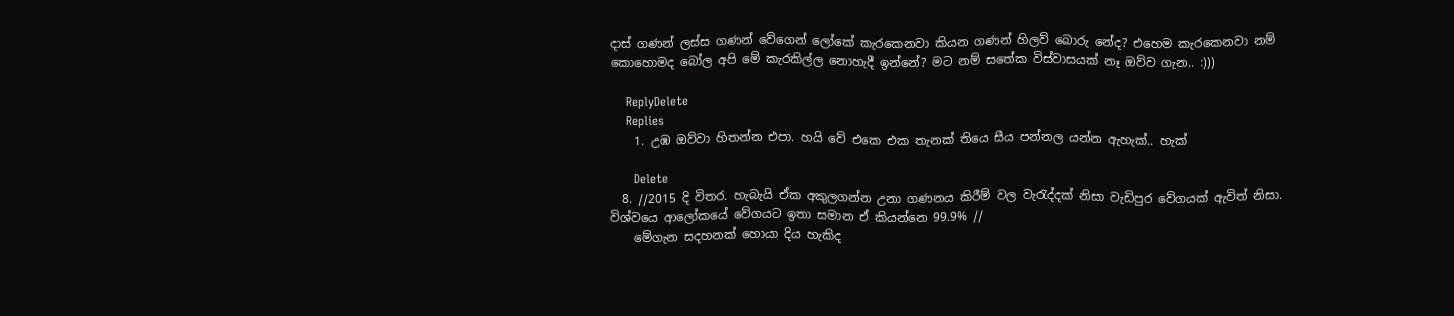දාස් ගණන් ලස්ස ගණන් වේගෙන් ලෝකේ කැරකෙනවා කියන ගණන් හිලව් බොරු නේද? එහෙම කැරකෙනවා නම් කොහොමද බෝල අපි මේ කැරකිල්ල නොහැදී ඉන්නේ? මට නම් සතේක විස්වාසයක් නෑ ඔව්ව ගැන.. :)))

    ReplyDelete
    Replies
    1. උඹ ඔව්වා හිතන්න එපා. හයි වේ එකෙ එක තැනක් තියෙ සීය පන්නල යන්න ඇහැක්.. හැක්

      Delete
  8. //2015 දි විතර. හැබැයි ඒක අකුලගන්න උනා ගණනය කිරීම් වල වැරැද්දක් නිසා වැඩිපුර වේගයක් ඇවිත් නිසා. විශ්වයෙ ආලෝකයේ වේගයට ඉතා සමාන ඒ කියන්නෙ 99.9% //
    මේගැන සදහනක් හොයා දිය හැකිද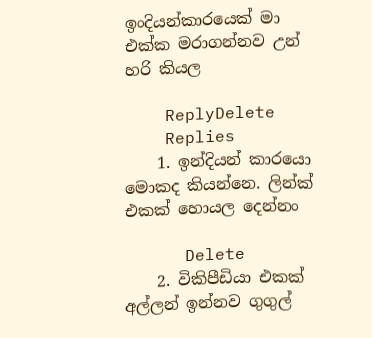ඉංදියන්කාරයෙක් මා එක්ක මරාගන්නව උන් හරි කියල

    ReplyDelete
    Replies
    1. ඉන්දියන් කාරයො මොකද කියන්නෙ. ලින්ක් එකක් හොයල දෙන්නං

      Delete
    2. විකිපීඩියා එකක් අල්ලන් ඉන්නව ගුගුල්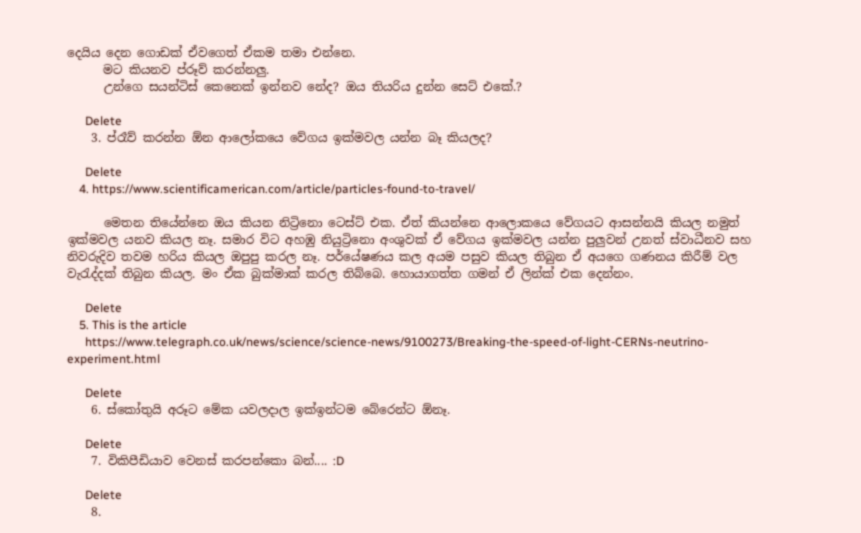දෙයිය දෙන ගොඩක් ඒවගෙත් ඒකම තමා එන්නෙ.
      මට කියනව ප්රූව් කරන්නලු.
      උන්ගෙ සයන්ටිස් කෙනෙක් ඉන්නව නේද? ඔය තියරිය දුන්න සෙට් එකේ.?

      Delete
    3. ප්රෑව් කරන්න ඕන ආලෝකයෙ වේගය ඉක්මවල යන්න බෑ කියලද?

      Delete
    4. https://www.scientificamerican.com/article/particles-found-to-travel/

      මෙතන තියේන්නෙ ඔය කියන නිට්‍රිනො ටෙස්ට් එක. ඒත් කියන්නෙ ආලොකයෙ වේගයට ආසන්නයි කියල නමුත් ඉක්මවල යනව කියල නෑ. සමාර විට අහඹු නියුට්‍රිනො අංශුවක් ඒ වේගය ඉක්මවල යන්න පුලුවන් උනත් ස්වාධීනව සහ නිවරුදිව තවම හරිය කියල ඔපුපු කරල නෑ. පර්යේෂණය කල අයම පසුව කියල තිබුන ඒ අයගෙ ගණනය කිරීම් වල වැරැද්දක් තිබුන කියල. මං ඒක බුක්මාක් කරල තිබ්බෙ. හොයාගත්ත ගමන් ඒ ලින්ක් එක දෙන්නං.

      Delete
    5. This is the article
      https://www.telegraph.co.uk/news/science/science-news/9100273/Breaking-the-speed-of-light-CERNs-neutrino-experiment.html

      Delete
    6. ස්කෝතුයි අරූට මේක යවලදාල ඉක්ඉන්ටම බේරෙන්ට ඕනෑ.

      Delete
    7. විකිපීඩියාව වෙනස් කරපන්කො බන්.... :D

      Delete
    8.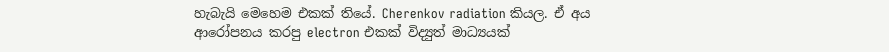හැබැයි මෙහෙම එකක් තියේ. Cherenkov radiation කියල. ඒ අය ආරෝපනය කරපු electron එකක් විද්‍යුත් මාධ්‍යයක්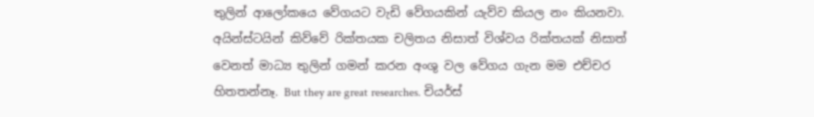තුලින් ආලෝකයෙ වේගයට වැඩි වේගයකින් යැව්ව කියල නං කියනවා. අයින්ස්ටයින් කිව්වේ රික්තයක චලිතය නිසාත් විශ්වය රික්තයක් නිසාත් වෙනත් මාධ්‍ය තුලින් ගමන් කරන අංශු වල වේගය ගැන මම එච්චර හිතතන්නෑ. But they are great researches. චියර්ස්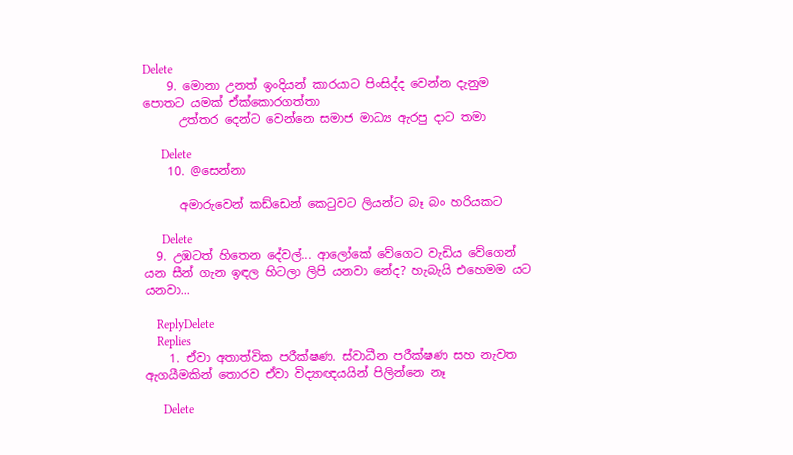Delete
    9. මොනා උනත් ඉංදියන් කාරයාට පිංසිද්ද වෙන්න දැනුම පොතට යමක් ඒක්කොරගත්තා
      උත්තර දෙන්ට වෙන්නෙ සමාජ මාධ්‍ය ඇරපු දාට තමා

      Delete
    10. @සෙන්නා

      අමාරුවෙන් කඩ්ඩෙන් කෙටුවට ලියන්ට බෑ බං හරියකට

      Delete
  9. උඹටත් හිතෙන දේවල්... ආලෝකේ වේගෙට වැඩිය වේගෙන් යන සීන් ගැන ඉඳල හිටලා ලිපි යනවා නේද? හැබැයි එහෙමම යට යනවා...

    ReplyDelete
    Replies
    1. ඒවා අතාත්වික පරීක්ෂණ. ස්වාධීන පරීක්ෂණ සහ නැවත ඇගයීමකින් තොරව ඒවා විද්‍යාඥයයින් පිලින්නෙ නෑ

      Delete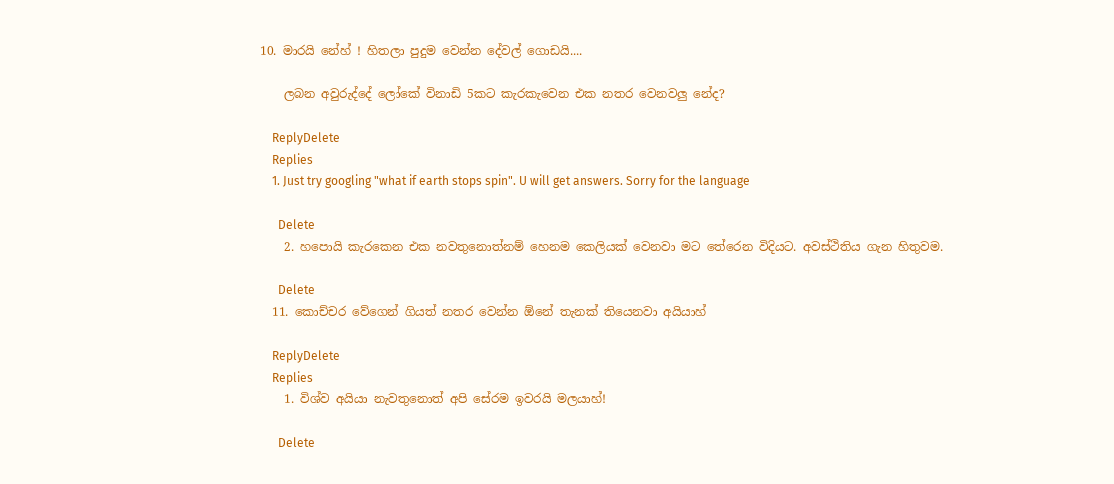10. මාරයි නේහ් ! හිතලා පුදුම වෙන්න දේවල් ගොඩයි....

    ලබන අවුරුද්දේ ලෝකේ විනාඩි 5කට කැරකැවෙන එක නතර වෙනවලු නේද?

    ReplyDelete
    Replies
    1. Just try googling "what if earth stops spin". U will get answers. Sorry for the language

      Delete
    2. හපොයි කැරකෙන එක නවතුනොත්නම් හෙනම කෙලියක් වෙනවා මට තේරෙන විදියට. අවස්ථිතිය ගැන හිතුවම.

      Delete
  11. කොච්චර වේගෙන් ගියත් නතර වෙන්න ඕනේ තැනක් තියෙනවා අයියාහ්

    ReplyDelete
    Replies
    1. විශ්ව අයියා නැවතුනොත් අපි සේරම ඉවරයි මලයාහ්!

      Delete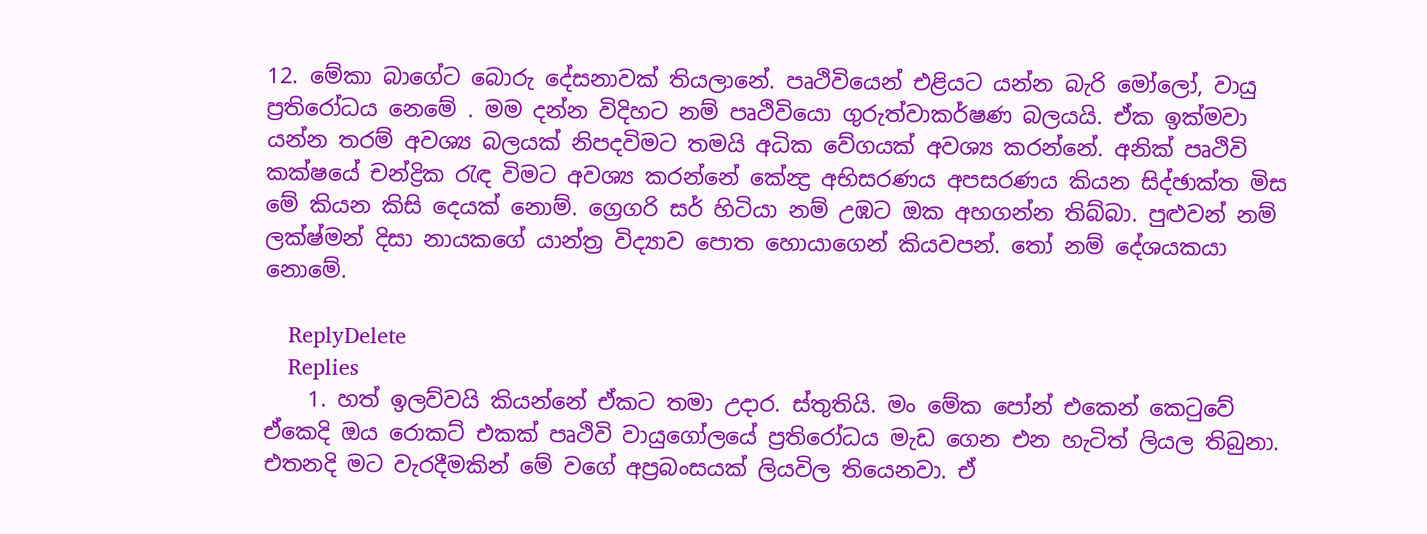12. මේකා බාගේට බොරු දේසනාවක් තියලානේ. පෘථිවියෙන් එළියට යන්න බැරි මෝලෝ, වායු ප්‍රතිරෝධය නෙමේ . මම දන්න විදිහට නම් පෘථිවියො ගුරුත්වාකර්ෂණ බලයයි. ඒක ඉක්මවා යන්න තරම් අවශ්‍ය බලයක් නිපදවිමට තමයි අධික වේගයක් අවශ්‍ය කරන්නේ. අනික් පෘථිවි කක්ෂයේ චන්ද්‍රික රැඳ විමට අවශ්‍ය කරන්නේ කේන්‍ද්‍ර අභිසරණය අපසරණය කියන සිද්ඡාක්ත මිස මේ කියන කිසි දෙයක් නොම්. ග්‍රෙගරි සර් හිටියා නම් උඹට ඔක අහගන්න තිබ්බා. පුළුවන් නම් ලක්ෂ්මන් දිසා නායකගේ යාන්ත්‍ර විද්‍යාව පොත හොයාගෙන් කියවපන්. තෝ නම් දේශයකයා නොමේ.

    ReplyDelete
    Replies
    1. හත් ඉලව්වයි කියන්නේ ඒකට තමා උදාර. ස්තුතියි. මං මේක පෝන් එකෙන් කෙටුවේ ඒකෙදි ඔය රොකට් එකක් පෘථිවි වායුගෝලයේ ප්‍රතිරෝධය මැඩ ගෙන එන හැටිත් ලියල තිබුනා. එතනදි මට වැරදීමකින් මේ වගේ අප්‍රබංසයක් ලියවිල තියෙනවා. ඒ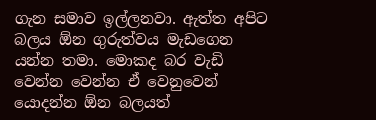ගැන සමාව ඉල්ලනවා. ඇත්ත අපිට බලය ඕන ගුරුත්වය මැඩගෙන යන්න තමා. මොකද බර වැඩි වෙන්න වෙන්න ඒ වෙනුවෙන් යොදන්න ඕන බලයත්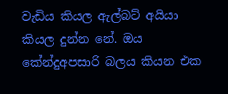වැඩිය කියල ඇල්බට් අයියා කියල දුන්න නේ. ඔය කේන්දුඅපසාරි බලය කියන එක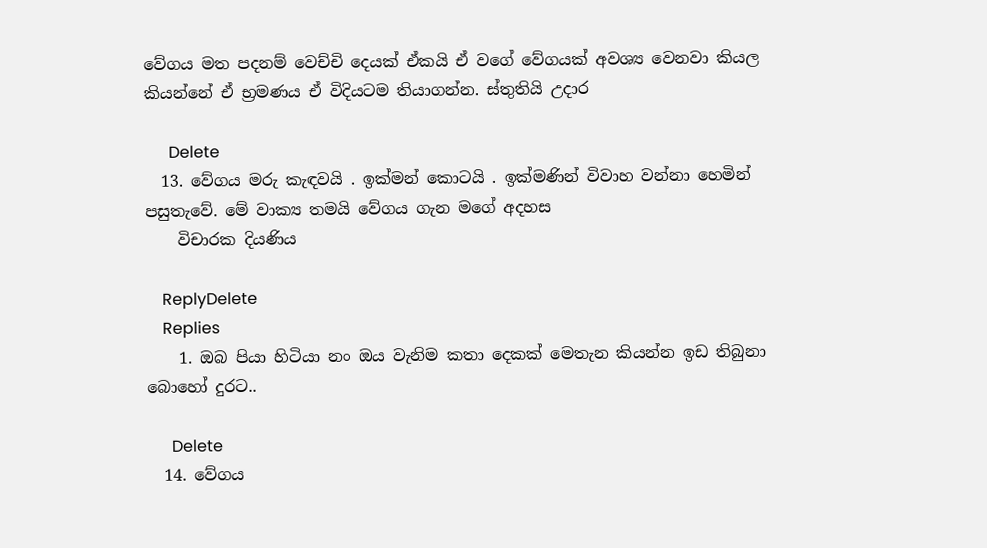වේගය මත පදනම් වෙච්චි දෙයක් ඒකයි ඒ වගේ වේගයක් අවශ්‍ය වෙනවා කියල කියන්නේ ඒ භ්‍රමණය ඒ විදියටම තියාගන්න. ස්තුතියි උදාර

      Delete
  13. වේගය මරු කැඳවයි . ඉක්මන් කොටයි . ඉක්මණින් විවාහ වන්නා හෙමින් පසුතැවේ. මේ වාක්‍ය තමයි වේගය ගැන මගේ අදහස
    විචාරක දියණිය

    ReplyDelete
    Replies
    1. ඔබ පියා හිටියා නං ඔය වැනිම කතා දෙකක් මෙතැන කියන්න ඉඩ තිබුනා බොහෝ දුරට..

      Delete
  14. වේගය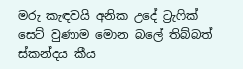මරු කැඳවයි අනික උදේ ට්‍රැෆික් සෙට් වුණාම මොන බලේ තිබ්බත් ස්කන්දය කීය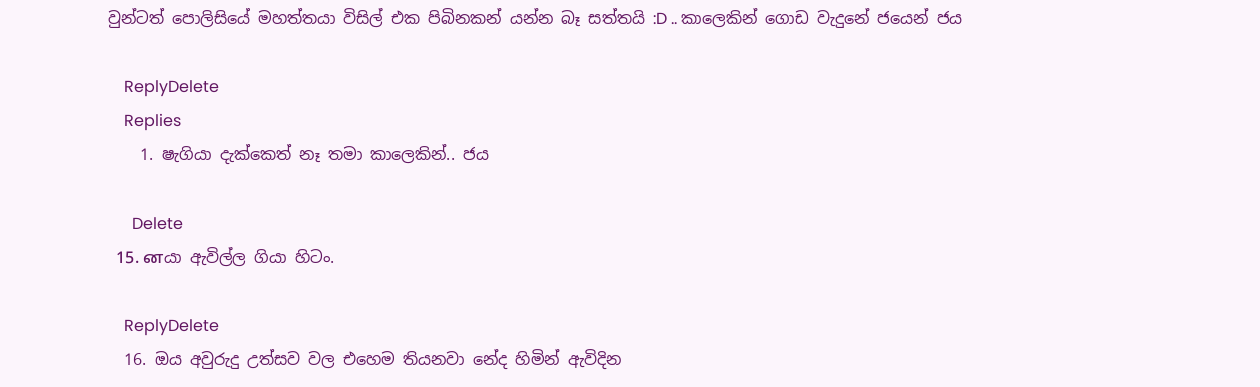වුන්ටත් පොලිසියේ මහත්තයා විසිල් එක පිබිනකන් යන්න බෑ සත්තයි :D .. කාලෙකින් ගොඩ වැදුනේ ජයෙන් ජය

    ReplyDelete
    Replies
    1. ෂැගියා දැක්කෙත් නෑ තමා කාලෙකින්.. ජය

      Delete
  15. னයා ඇවිල්ල ගියා හිටං.

    ReplyDelete
  16. ඔය අවුරුදු උත්සව වල එහෙම තියනවා නේද හිමින් ඇවිදින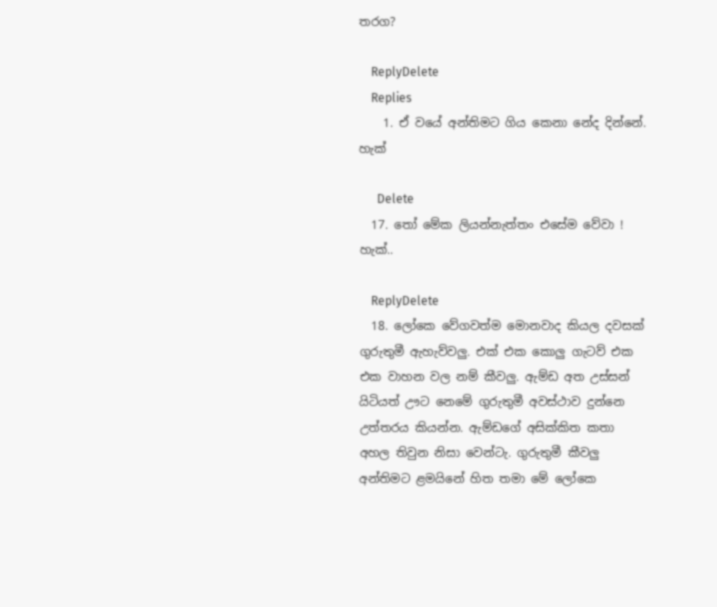තරග?

    ReplyDelete
    Replies
    1. ඒ වයේ අන්තිමට ගිය කෙනා නේද දින්නේ. හැක්

      Delete
  17. තෝ මේක ලියන්නැත්තං එසේම වේවා ! හැක්..

    ReplyDelete
  18. ලෝකෙ වේගවත්ම මොනවාද කියල දවසක් ගුරුතුමී ඇහැව්වලු. එක් එක කොලු ගැටව් එක එක වාහන වල නම් කීවලු. ඇම්ඩ අත උස්සන් යිටියත් ඌට නෙමේ ගුරුතුමී අවස්ථාව දුන්නෙ උත්තරය කියන්න. ඇම්ඩගේ අසික්කිත කතා අහල තිවුන නිසා වෙන්ටැ. ගුරුතුමී කීවලු අන්තිමට ළමයිනේ හිත තමා මේ ලෝකෙ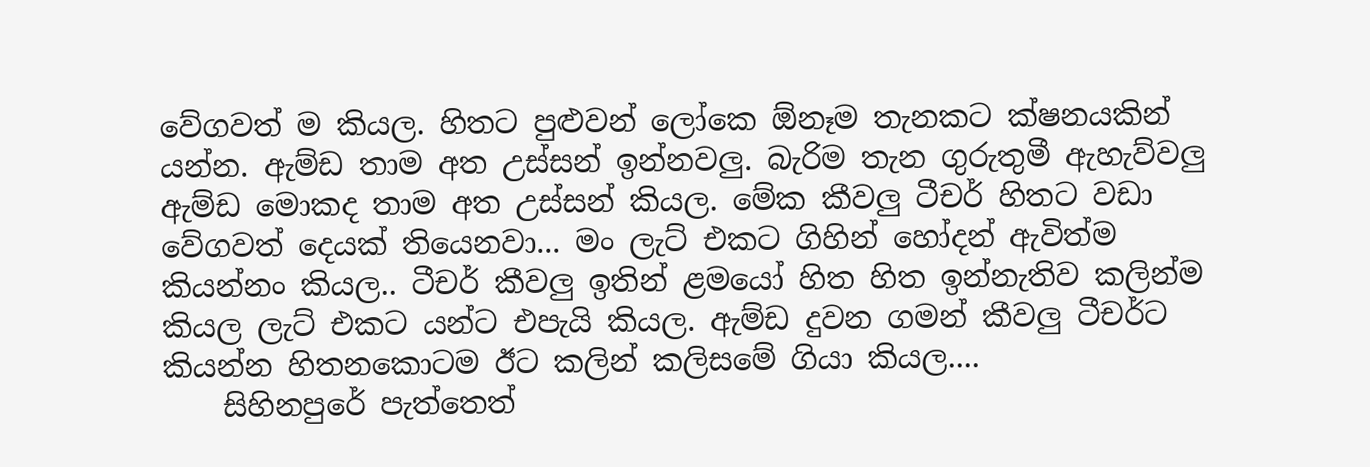වේගවත් ම කියල. හිතට පුළුවන් ලෝකෙ ඕනෑම තැනකට ක්ෂනයකින් යන්න. ඇම්ඩ තාම අත උස්සන් ඉන්නවලු. බැරිම තැන ගුරුතුමී ඇහැව්වලු ඇම්ඩ මොකද තාම අත උස්සන් කියල. මේක කීවලු ටීචර් හිතට වඩා වේගවත් දෙයක් තියෙනවා... මං ලැට් එකට ගිහින් හෝදන් ඇවිත්ම කියන්නං කියල.. ටීචර් කීවලු ඉතින් ළමයෝ හිත හිත ඉන්නැතිව කලින්ම කියල ලැට් එකට යන්ට එපැයි කියල. ඇම්ඩ දුවන ගමන් කීවලු ටීචර්ට කියන්න හිතනකොටම ඊට කලින් කලිසමේ ගියා කියල....
    සිහිනපුරේ පැත්තෙත්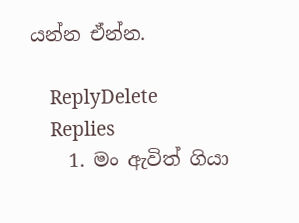යන්න ඒන්න.

    ReplyDelete
    Replies
    1. මං ඇවිත් ගියා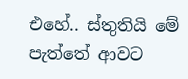එහේ.. ස්තුතියි මේ පැත්තේ ආවට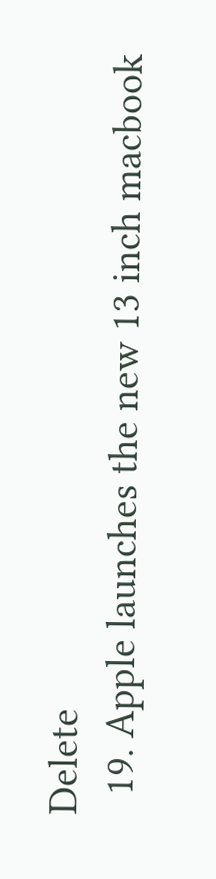Delete
  19. Apple launches the new 13 inch macbook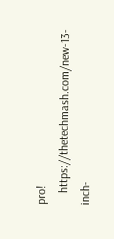pro!
    https://thetechmash.com/new-13-inch-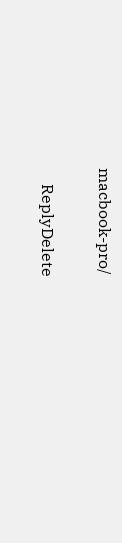macbook-pro/

    ReplyDelete